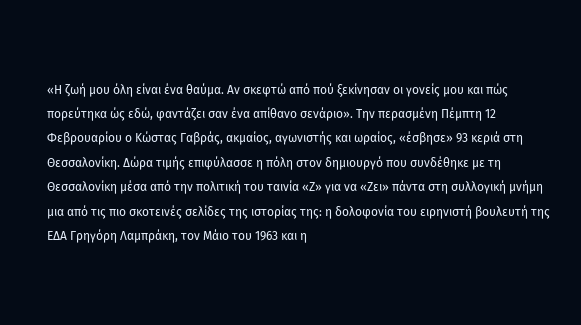«Η ζωή μου όλη είναι ένα θαύμα. Αν σκεφτώ από πού ξεκίνησαν οι γονείς μου και πώς πορεύτηκα ώς εδώ, φαντάζει σαν ένα απίθανο σενάριο». Την περασμένη Πέμπτη 12 Φεβρουαρίου ο Κώστας Γαβράς, ακμαίος, αγωνιστής και ωραίος, «έσβησε» 93 κεριά στη Θεσσαλονίκη. Δώρα τιμής επιφύλασσε η πόλη στον δημιουργό που συνδέθηκε με τη Θεσσαλονίκη μέσα από την πολιτική του ταινία «Ζ» για να «Ζει» πάντα στη συλλογική μνήμη μια από τις πιο σκοτεινές σελίδες της ιστορίας της: η δολοφονία του ειρηνιστή βουλευτή της ΕΔΑ Γρηγόρη Λαμπράκη, τον Μάιο του 1963 και η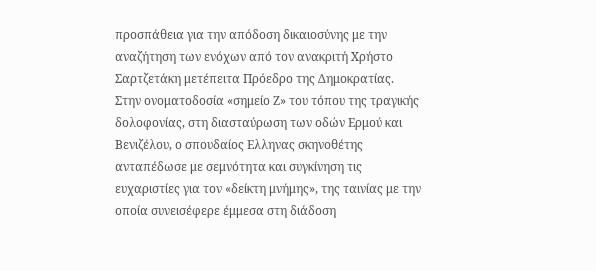προσπάθεια για την απόδοση δικαιοσύνης με την αναζήτηση των ενόχων από τον ανακριτή Χρήστο Σαρτζετάκη μετέπειτα Πρόεδρο της Δημοκρατίας.
Στην ονοματοδοσία «σημείο Ζ» του τόπου της τραγικής δολοφονίας, στη διασταύρωση των οδών Ερμού και Βενιζέλου, ο σπουδαίος Ελληνας σκηνοθέτης ανταπέδωσε με σεμνότητα και συγκίνηση τις ευχαριστίες για τον «δείκτη μνήμης», της ταινίας με την οποία συνεισέφερε έμμεσα στη διάδοση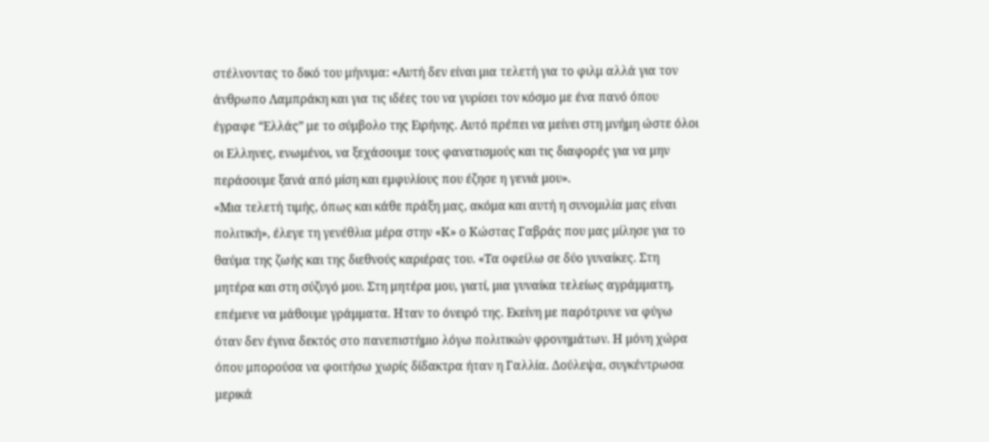στέλνοντας το δικό του μήνυμα: «Αυτή δεν είναι μια τελετή για το φιλμ αλλά για τον άνθρωπο Λαμπράκη και για τις ιδέες του να γυρίσει τον κόσμο με ένα πανό όπου έγραφε “Ελλάς” με το σύμβολο της Ειρήνης. Αυτό πρέπει να μείνει στη μνήμη ώστε όλοι οι Ελληνες, ενωμένοι, να ξεχάσουμε τους φανατισμούς και τις διαφορές για να μην περάσουμε ξανά από μίση και εμφυλίους που έζησε η γενιά μου».
«Μια τελετή τιμής, όπως και κάθε πράξη μας, ακόμα και αυτή η συνομιλία μας είναι πολιτική», έλεγε τη γενέθλια μέρα στην «Κ» ο Κώστας Γαβράς που μας μίλησε για το θαύμα της ζωής και της διεθνούς καριέρας του. «Τα οφείλω σε δύο γυναίκες. Στη μητέρα και στη σύζυγό μου. Στη μητέρα μου, γιατί, μια γυναίκα τελείως αγράμματη, επέμενε να μάθουμε γράμματα. Ηταν το όνειρό της. Εκείνη με παρότρυνε να φύγω όταν δεν έγινα δεκτός στο πανεπιστήμιο λόγω πολιτικών φρονημάτων. Η μόνη χώρα όπου μπορούσα να φοιτήσω χωρίς δίδακτρα ήταν η Γαλλία. Δούλεψα, συγκέντρωσα μερικά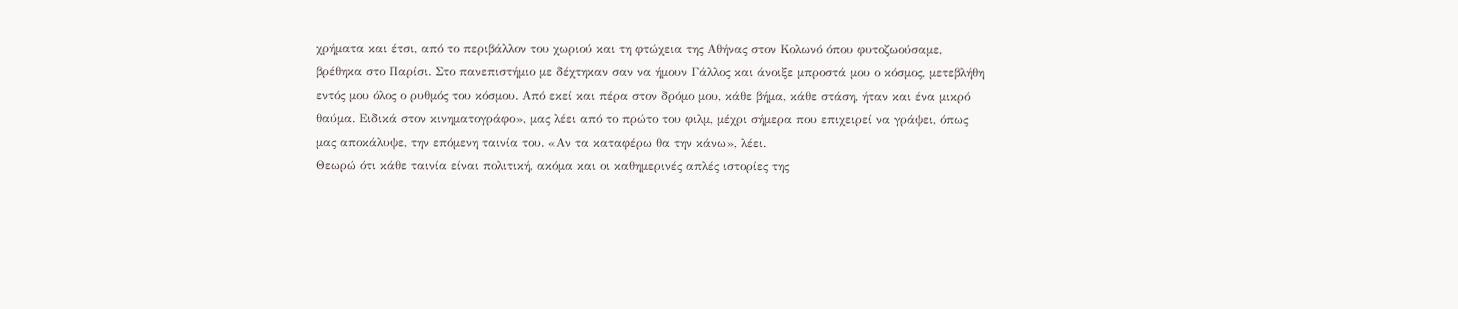χρήματα και έτσι, από το περιβάλλον του χωριού και τη φτώχεια της Αθήνας στον Κολωνό όπου φυτοζωούσαμε, βρέθηκα στο Παρίσι. Στο πανεπιστήμιο με δέχτηκαν σαν να ήμουν Γάλλος και άνοιξε μπροστά μου ο κόσμος, μετεβλήθη εντός μου όλος ο ρυθμός του κόσμου. Από εκεί και πέρα στον δρόμο μου, κάθε βήμα, κάθε στάση, ήταν και ένα μικρό θαύμα. Ειδικά στον κινηματογράφο», μας λέει από το πρώτο του φιλμ, μέχρι σήμερα που επιχειρεί να γράψει, όπως μας αποκάλυψε, την επόμενη ταινία του. «Αν τα καταφέρω θα την κάνω», λέει.
Θεωρώ ότι κάθε ταινία είναι πολιτική, ακόμα και οι καθημερινές απλές ιστορίες της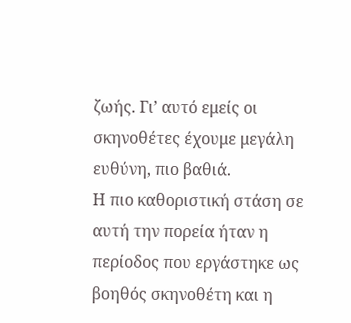ζωής. Γι’ αυτό εμείς οι σκηνοθέτες έχουμε μεγάλη ευθύνη, πιο βαθιά.
Η πιο καθοριστική στάση σε αυτή την πορεία ήταν η περίοδος που εργάστηκε ως βοηθός σκηνοθέτη και η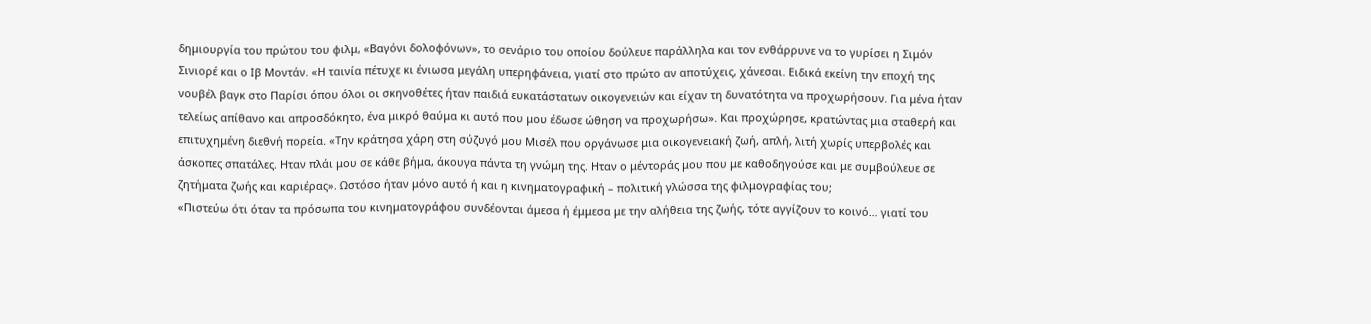δημιουργία του πρώτου του φιλμ, «Βαγόνι δολοφόνων», το σενάριο του οποίου δούλευε παράλληλα και τον ενθάρρυνε να το γυρίσει η Σιμόν Σινιορέ και ο Ιβ Μοντάν. «Η ταινία πέτυχε κι ένιωσα μεγάλη υπερηφάνεια, γιατί στο πρώτο αν αποτύχεις, χάνεσαι. Ειδικά εκείνη την εποχή της νουβέλ βαγκ στο Παρίσι όπου όλοι οι σκηνοθέτες ήταν παιδιά ευκατάστατων οικογενειών και είχαν τη δυνατότητα να προχωρήσουν. Για μένα ήταν τελείως απίθανο και απροσδόκητο, ένα μικρό θαύμα κι αυτό που μου έδωσε ώθηση να προχωρήσω». Και προχώρησε, κρατώντας μια σταθερή και επιτυχημένη διεθνή πορεία. «Την κράτησα χάρη στη σύζυγό μου Μισέλ που οργάνωσε μια οικογενειακή ζωή, απλή, λιτή χωρίς υπερβολές και άσκοπες σπατάλες. Ηταν πλάι μου σε κάθε βήμα, άκουγα πάντα τη γνώμη της. Ηταν ο μέντοράς μου που με καθοδηγούσε και με συμβούλευε σε ζητήματα ζωής και καριέρας». Ωστόσο ήταν μόνο αυτό ή και η κινηματογραφική – πολιτική γλώσσα της φιλμογραφίας του;
«Πιστεύω ότι όταν τα πρόσωπα του κινηματογράφου συνδέονται άμεσα ή έμμεσα με την αλήθεια της ζωής, τότε αγγίζουν το κοινό… γιατί του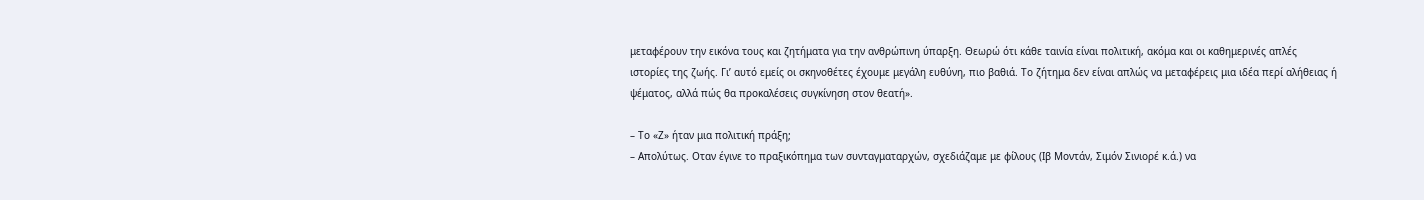μεταφέρουν την εικόνα τους και ζητήματα για την ανθρώπινη ύπαρξη. Θεωρώ ότι κάθε ταινία είναι πολιτική, ακόμα και οι καθημερινές απλές ιστορίες της ζωής. Γι’ αυτό εμείς οι σκηνοθέτες έχουμε μεγάλη ευθύνη, πιο βαθιά. Το ζήτημα δεν είναι απλώς να μεταφέρεις μια ιδέα περί αλήθειας ή ψέματος, αλλά πώς θα προκαλέσεις συγκίνηση στον θεατή».

– Το «Ζ» ήταν μια πολιτική πράξη;
– Απολύτως. Οταν έγινε το πραξικόπημα των συνταγματαρχών, σχεδιάζαμε με φίλους (Ιβ Μοντάν, Σιμόν Σινιορέ κ.ά.) να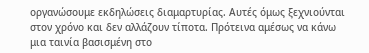οργανώσουμε εκδηλώσεις διαμαρτυρίας. Αυτές όμως ξεχνιούνται στον χρόνο και δεν αλλάζουν τίποτα. Πρότεινα αμέσως να κάνω μια ταινία βασισμένη στο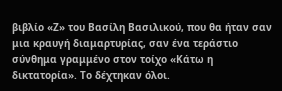βιβλίο «Ζ» του Βασίλη Βασιλικού, που θα ήταν σαν μια κραυγή διαμαρτυρίας, σαν ένα τεράστιο σύνθημα γραμμένο στον τοίχο «Κάτω η δικτατορία». Το δέχτηκαν όλοι.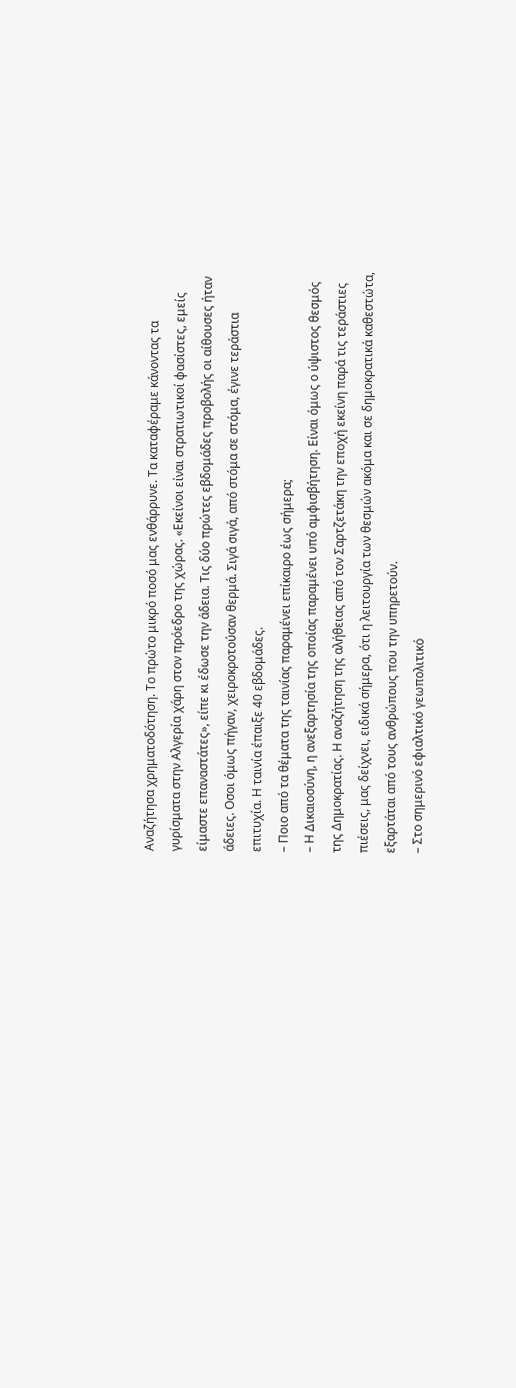Αναζήτησα χρηματοδότηση. Το πρώτο μικρό ποσό μας ενθάρρυνε. Τα καταφέραμε κάνοντας τα γυρίσματα στην Αλγερία χάρη στον πρόεδρο της χώρας. «Εκείνοι είναι στρατιωτικοί φασίστες, εμείς είμαστε επαναστάτες», είπε κι έδωσε την άδεια. Τις δύο πρώτες εβδομάδες προβολής οι αίθουσες ήταν άδειες. Οσοι όμως πήγαν, χειροκροτούσαν θερμά. Σιγά σιγά, από στόμα σε στόμα, έγινε τεράστια επιτυχία. Η ταινία έπαιξε 40 εβδομάδες.
– Ποιο από τα θέματα της ταινίας παραμένει επίκαιρο έως σήμερα;
– Η Δικαιοσύνη, η ανεξαρτησία της οποίας παραμένει υπό αμφισβήτηση. Είναι όμως ο ύψιστος θεσμός της Δημοκρατίας. Η αναζήτηση της αλήθειας από τον Σαρτζετάκη την εποχή εκείνη παρά τις τεράστιες πιέσεις, μας δείχνει, ειδικά σήμερα, ότι η λειτουργία των θεσμών ακόμα και σε δημοκρατικά καθεστώτα, εξαρτάται από τους ανθρώπους που την υπηρετούν.
– Στο σημερινό εφιαλτικό γεωπολιτικό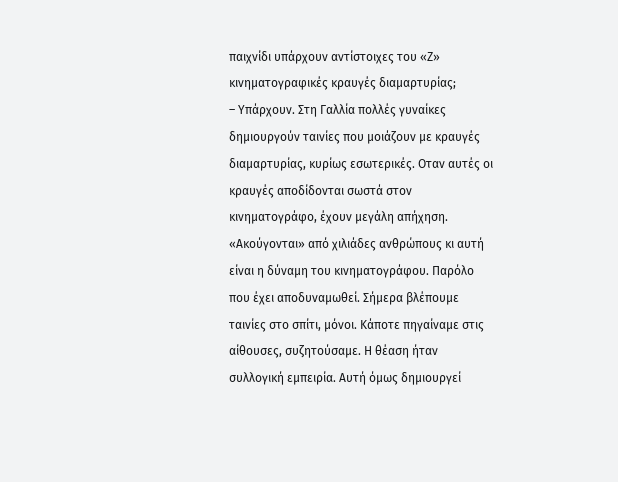παιχνίδι υπάρχουν αντίστοιχες του «Ζ» κινηματογραφικές κραυγές διαμαρτυρίας;
– Υπάρχουν. Στη Γαλλία πολλές γυναίκες δημιουργούν ταινίες που μοιάζουν με κραυγές διαμαρτυρίας, κυρίως εσωτερικές. Οταν αυτές οι κραυγές αποδίδονται σωστά στον κινηματογράφο, έχουν μεγάλη απήχηση. «Ακούγονται» από χιλιάδες ανθρώπους κι αυτή είναι η δύναμη του κινηματογράφου. Παρόλο που έχει αποδυναμωθεί. Σήμερα βλέπουμε ταινίες στο σπίτι, μόνοι. Κάποτε πηγαίναμε στις αίθουσες, συζητούσαμε. Η θέαση ήταν συλλογική εμπειρία. Αυτή όμως δημιουργεί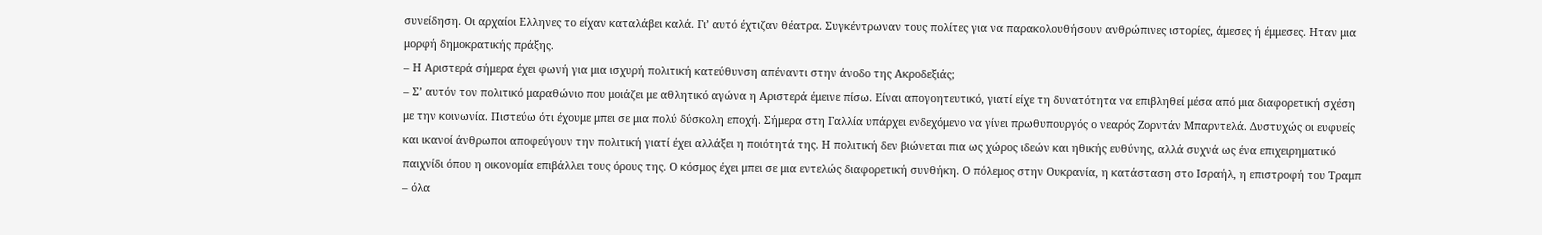συνείδηση. Οι αρχαίοι Ελληνες το είχαν καταλάβει καλά. Γι’ αυτό έχτιζαν θέατρα. Συγκέντρωναν τους πολίτες για να παρακολουθήσουν ανθρώπινες ιστορίες, άμεσες ή έμμεσες. Ηταν μια μορφή δημοκρατικής πράξης.
– Η Αριστερά σήμερα έχει φωνή για μια ισχυρή πολιτική κατεύθυνση απέναντι στην άνοδο της Ακροδεξιάς;
– Σ’ αυτόν τον πολιτικό μαραθώνιο που μοιάζει με αθλητικό αγώνα η Αριστερά έμεινε πίσω. Είναι απογοητευτικό, γιατί είχε τη δυνατότητα να επιβληθεί μέσα από μια διαφορετική σχέση με την κοινωνία. Πιστεύω ότι έχουμε μπει σε μια πολύ δύσκολη εποχή. Σήμερα στη Γαλλία υπάρχει ενδεχόμενο να γίνει πρωθυπουργός ο νεαρός Ζορντάν Μπαρντελά. Δυστυχώς οι ευφυείς και ικανοί άνθρωποι αποφεύγουν την πολιτική γιατί έχει αλλάξει η ποιότητά της. Η πολιτική δεν βιώνεται πια ως χώρος ιδεών και ηθικής ευθύνης, αλλά συχνά ως ένα επιχειρηματικό παιχνίδι όπου η οικονομία επιβάλλει τους όρους της. Ο κόσμος έχει μπει σε μια εντελώς διαφορετική συνθήκη. Ο πόλεμος στην Ουκρανία, η κατάσταση στο Ισραήλ, η επιστροφή του Τραμπ – όλα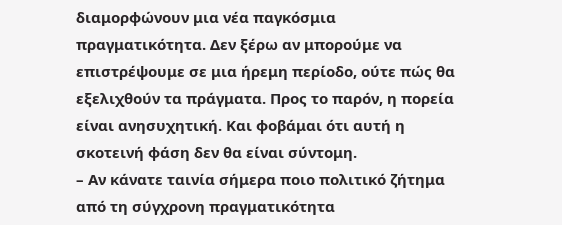διαμορφώνουν μια νέα παγκόσμια πραγματικότητα. Δεν ξέρω αν μπορούμε να επιστρέψουμε σε μια ήρεμη περίοδο, ούτε πώς θα εξελιχθούν τα πράγματα. Προς το παρόν, η πορεία είναι ανησυχητική. Και φοβάμαι ότι αυτή η σκοτεινή φάση δεν θα είναι σύντομη.
– Αν κάνατε ταινία σήμερα ποιο πολιτικό ζήτημα από τη σύγχρονη πραγματικότητα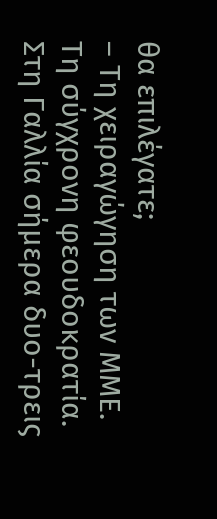θα επιλέγατε;
– Τη χειραγώγηση των ΜΜΕ. Τη σύγχρονη φεουδοκρατία. Στη Γαλλία σήμερα δυο-τρεις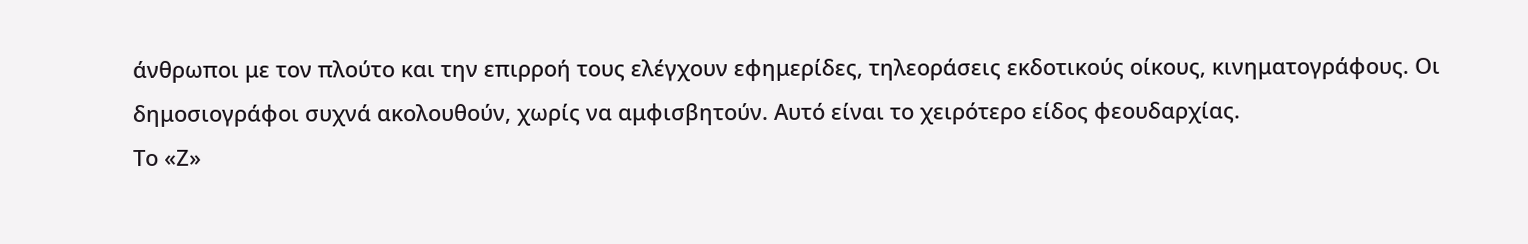άνθρωποι με τον πλούτο και την επιρροή τους ελέγχουν εφημερίδες, τηλεοράσεις εκδοτικούς οίκους, κινηματογράφους. Οι δημοσιογράφοι συχνά ακολουθούν, χωρίς να αμφισβητούν. Αυτό είναι το χειρότερο είδος φεουδαρχίας.
Το «Ζ»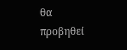θα προβηθεί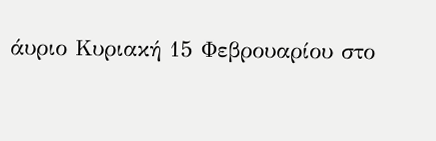άυριο Κυριακή 15 Φεβρουαρίου στο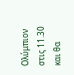Ολύμπιον στις 11.30 και θα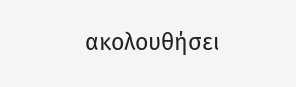ακολουθήσει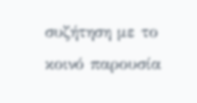συζήτηση με το κοινό παρουσία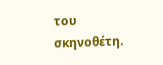του σκηνοθέτη.